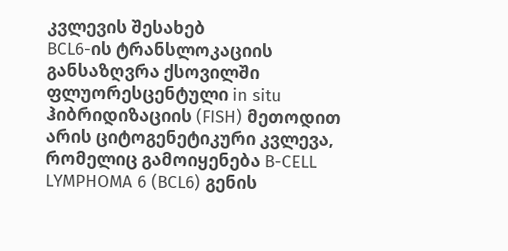კვლევის შესახებ
BCL6-ის ტრანსლოკაციის განსაზღვრა ქსოვილში ფლუორესცენტული in situ ჰიბრიდიზაციის (FISH) მეთოდით არის ციტოგენეტიკური კვლევა, რომელიც გამოიყენება B-CELL LYMPHOMA 6 (BCL6) გენის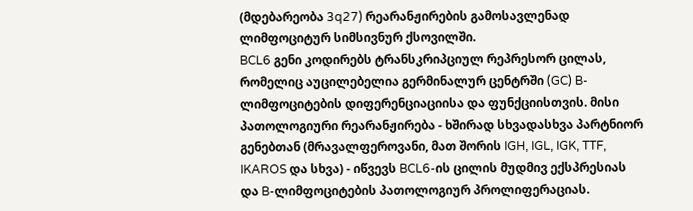(მდებარეობა 3q27) რეარანჟირების გამოსავლენად ლიმფოციტურ სიმსივნურ ქსოვილში.
BCL6 გენი კოდირებს ტრანსკრიპციულ რეპრესორ ცილას, რომელიც აუცილებელია გერმინალურ ცენტრში (GC) B-ლიმფოციტების დიფერენციაციისა და ფუნქციისთვის. მისი პათოლოგიური რეარანჟირება - ხშირად სხვადასხვა პარტნიორ გენებთან (მრავალფეროვანი, მათ შორის IGH, IGL, IGK, TTF, IKAROS და სხვა) - იწვევს BCL6-ის ცილის მუდმივ ექსპრესიას და B-ლიმფოციტების პათოლოგიურ პროლიფერაციას.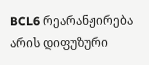BCL6 რეარანჟირება არის დიფუზური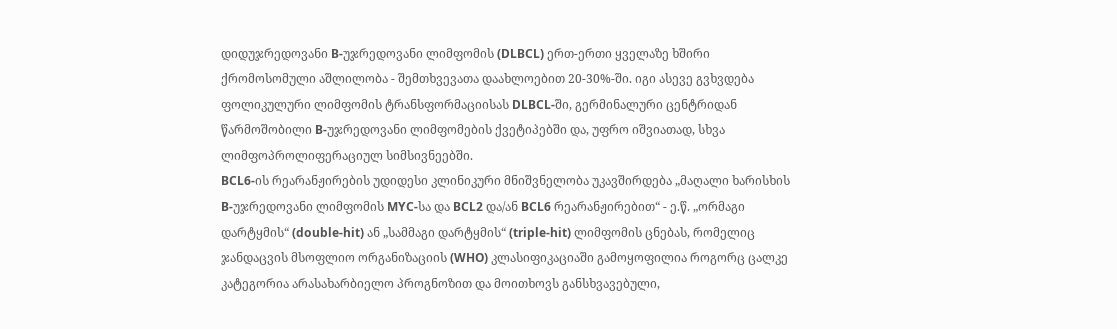დიდუჯრედოვანი B-უჯრედოვანი ლიმფომის (DLBCL) ერთ-ერთი ყველაზე ხშირი ქრომოსომული აშლილობა - შემთხვევათა დაახლოებით 20-30%-ში. იგი ასევე გვხვდება ფოლიკულური ლიმფომის ტრანსფორმაციისას DLBCL-ში, გერმინალური ცენტრიდან წარმოშობილი B-უჯრედოვანი ლიმფომების ქვეტიპებში და, უფრო იშვიათად, სხვა ლიმფოპროლიფერაციულ სიმსივნეებში.
BCL6-ის რეარანჟირების უდიდესი კლინიკური მნიშვნელობა უკავშირდება „მაღალი ხარისხის B-უჯრედოვანი ლიმფომის MYC-სა და BCL2 და/ან BCL6 რეარანჟირებით“ - ე.წ. „ორმაგი დარტყმის“ (double-hit) ან „სამმაგი დარტყმის“ (triple-hit) ლიმფომის ცნებას, რომელიც ჯანდაცვის მსოფლიო ორგანიზაციის (WHO) კლასიფიკაციაში გამოყოფილია როგორც ცალკე კატეგორია არასახარბიელო პროგნოზით და მოითხოვს განსხვავებული,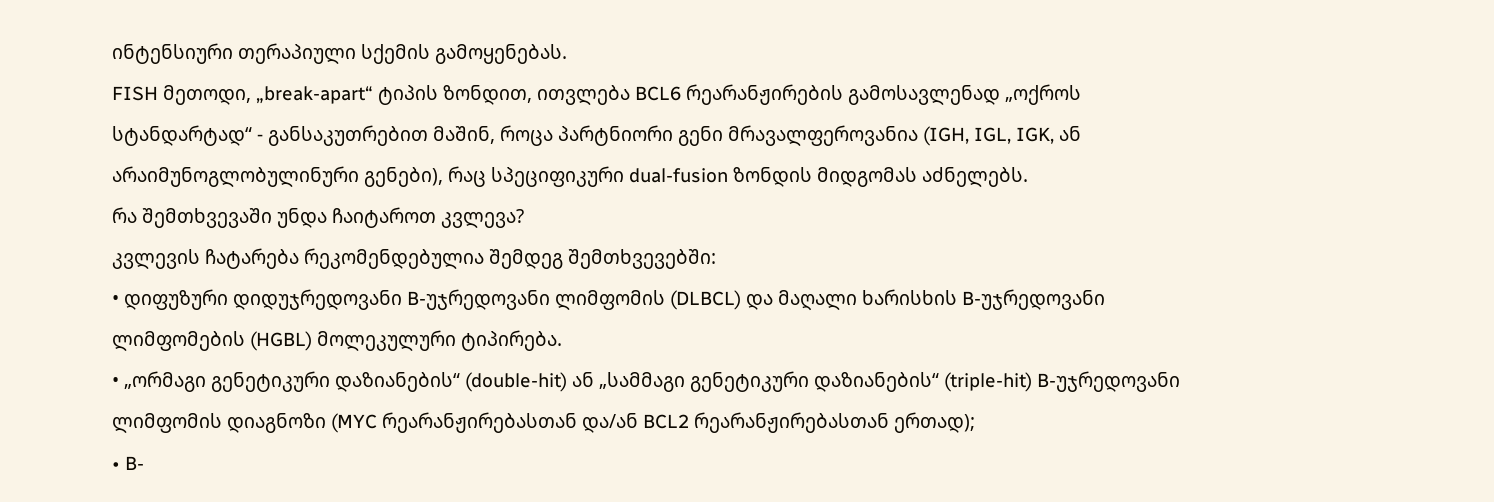ინტენსიური თერაპიული სქემის გამოყენებას.
FISH მეთოდი, „break-apart“ ტიპის ზონდით, ითვლება BCL6 რეარანჟირების გამოსავლენად „ოქროს სტანდარტად“ - განსაკუთრებით მაშინ, როცა პარტნიორი გენი მრავალფეროვანია (IGH, IGL, IGK, ან არაიმუნოგლობულინური გენები), რაც სპეციფიკური dual-fusion ზონდის მიდგომას აძნელებს.
რა შემთხვევაში უნდა ჩაიტაროთ კვლევა?
კვლევის ჩატარება რეკომენდებულია შემდეგ შემთხვევებში:
• დიფუზური დიდუჯრედოვანი B-უჯრედოვანი ლიმფომის (DLBCL) და მაღალი ხარისხის B-უჯრედოვანი ლიმფომების (HGBL) მოლეკულური ტიპირება.
• „ორმაგი გენეტიკური დაზიანების“ (double-hit) ან „სამმაგი გენეტიკური დაზიანების“ (triple-hit) B-უჯრედოვანი ლიმფომის დიაგნოზი (MYC რეარანჟირებასთან და/ან BCL2 რეარანჟირებასთან ერთად);
• B-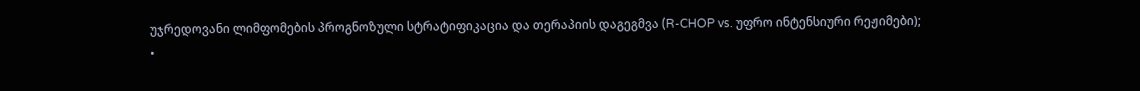უჯრედოვანი ლიმფომების პროგნოზული სტრატიფიკაცია და თერაპიის დაგეგმვა (R-CHOP vs. უფრო ინტენსიური რეჟიმები);
•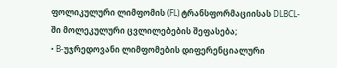ფოლიკულური ლიმფომის (FL) ტრანსფორმაციისას DLBCL-ში მოლეკულური ცვლილებების შეფასება;
• B-უჯრედოვანი ლიმფომების დიფერენციალური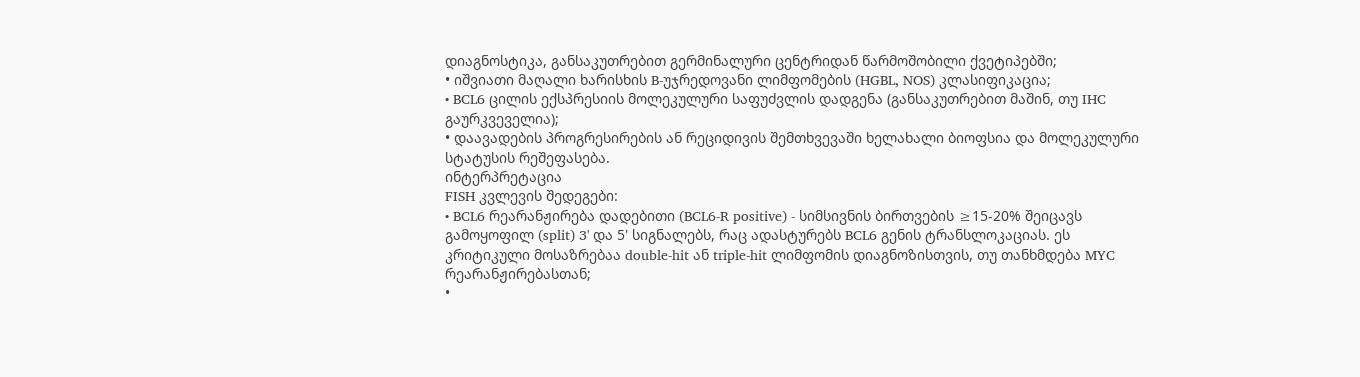დიაგნოსტიკა, განსაკუთრებით გერმინალური ცენტრიდან წარმოშობილი ქვეტიპებში;
• იშვიათი მაღალი ხარისხის B-უჯრედოვანი ლიმფომების (HGBL, NOS) კლასიფიკაცია;
• BCL6 ცილის ექსპრესიის მოლეკულური საფუძვლის დადგენა (განსაკუთრებით მაშინ, თუ IHC გაურკვეველია);
• დაავადების პროგრესირების ან რეციდივის შემთხვევაში ხელახალი ბიოფსია და მოლეკულური სტატუსის რეშეფასება.
ინტერპრეტაცია
FISH კვლევის შედეგები:
• BCL6 რეარანჟირება დადებითი (BCL6-R positive) - სიმსივნის ბირთვების ≥15-20% შეიცავს გამოყოფილ (split) 3' და 5' სიგნალებს, რაც ადასტურებს BCL6 გენის ტრანსლოკაციას. ეს კრიტიკული მოსაზრებაა double-hit ან triple-hit ლიმფომის დიაგნოზისთვის, თუ თანხმდება MYC რეარანჟირებასთან;
•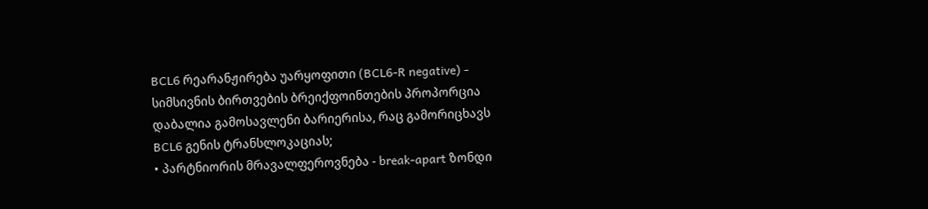BCL6 რეარანჟირება უარყოფითი (BCL6-R negative) - სიმსივნის ბირთვების ბრეიქფოინთების პროპორცია დაბალია გამოსავლენი ბარიერისა, რაც გამორიცხავს BCL6 გენის ტრანსლოკაციას;
• პარტნიორის მრავალფეროვნება - break-apart ზონდი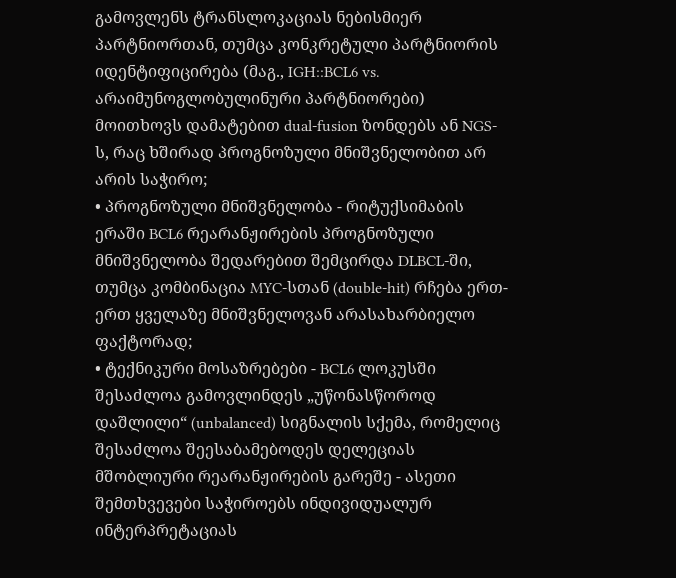გამოვლენს ტრანსლოკაციას ნებისმიერ პარტნიორთან, თუმცა კონკრეტული პარტნიორის იდენტიფიცირება (მაგ., IGH::BCL6 vs. არაიმუნოგლობულინური პარტნიორები) მოითხოვს დამატებით dual-fusion ზონდებს ან NGS-ს, რაც ხშირად პროგნოზული მნიშვნელობით არ არის საჭირო;
• პროგნოზული მნიშვნელობა - რიტუქსიმაბის ერაში BCL6 რეარანჟირების პროგნოზული მნიშვნელობა შედარებით შემცირდა DLBCL-ში, თუმცა კომბინაცია MYC-სთან (double-hit) რჩება ერთ-ერთ ყველაზე მნიშვნელოვან არასახარბიელო ფაქტორად;
• ტექნიკური მოსაზრებები - BCL6 ლოკუსში შესაძლოა გამოვლინდეს „უწონასწოროდ დაშლილი“ (unbalanced) სიგნალის სქემა, რომელიც შესაძლოა შეესაბამებოდეს დელეციას მშობლიური რეარანჟირების გარეშე - ასეთი შემთხვევები საჭიროებს ინდივიდუალურ ინტერპრეტაციას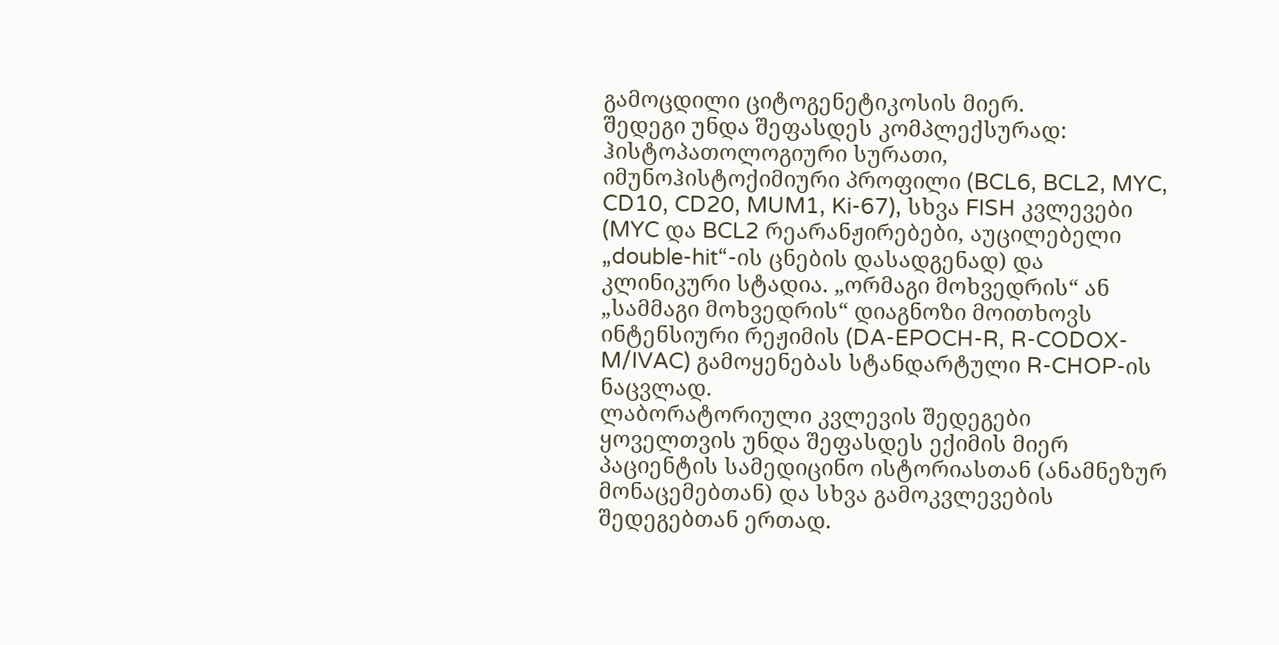გამოცდილი ციტოგენეტიკოსის მიერ.
შედეგი უნდა შეფასდეს კომპლექსურად: ჰისტოპათოლოგიური სურათი, იმუნოჰისტოქიმიური პროფილი (BCL6, BCL2, MYC, CD10, CD20, MUM1, Ki-67), სხვა FISH კვლევები (MYC და BCL2 რეარანჟირებები, აუცილებელი „double-hit“-ის ცნების დასადგენად) და კლინიკური სტადია. „ორმაგი მოხვედრის“ ან „სამმაგი მოხვედრის“ დიაგნოზი მოითხოვს ინტენსიური რეჟიმის (DA-EPOCH-R, R-CODOX-M/IVAC) გამოყენებას სტანდარტული R-CHOP-ის ნაცვლად.
ლაბორატორიული კვლევის შედეგები ყოველთვის უნდა შეფასდეს ექიმის მიერ პაციენტის სამედიცინო ისტორიასთან (ანამნეზურ მონაცემებთან) და სხვა გამოკვლევების შედეგებთან ერთად.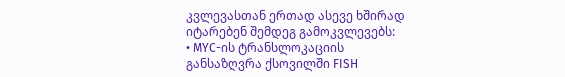კვლევასთან ერთად ასევე ხშირად იტარებენ შემდეგ გამოკვლევებს:
• MYC-ის ტრანსლოკაციის განსაზღვრა ქსოვილში FISH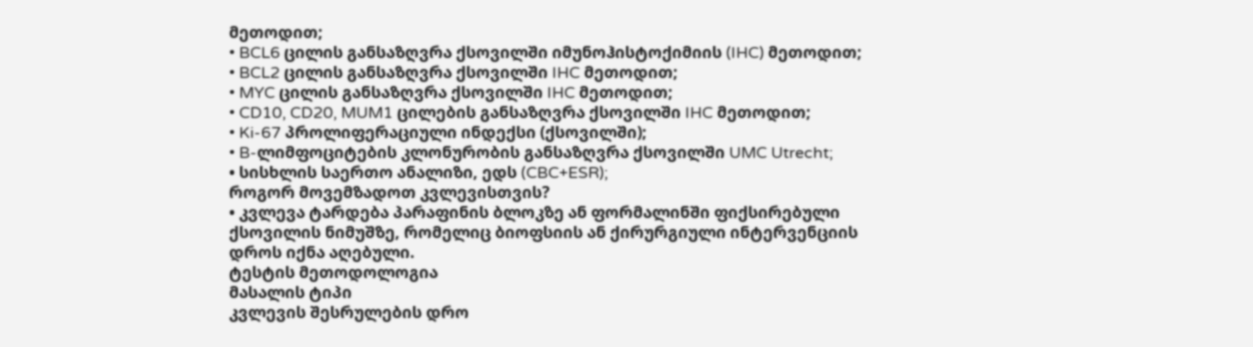მეთოდით;
• BCL6 ცილის განსაზღვრა ქსოვილში იმუნოჰისტოქიმიის (IHC) მეთოდით;
• BCL2 ცილის განსაზღვრა ქსოვილში IHC მეთოდით;
• MYC ცილის განსაზღვრა ქსოვილში IHC მეთოდით;
• CD10, CD20, MUM1 ცილების განსაზღვრა ქსოვილში IHC მეთოდით;
• Ki-67 პროლიფერაციული ინდექსი (ქსოვილში);
• B-ლიმფოციტების კლონურობის განსაზღვრა ქსოვილში UMC Utrecht;
• სისხლის საერთო ანალიზი, ედს (CBC+ESR);
როგორ მოვემზადოთ კვლევისთვის?
• კვლევა ტარდება პარაფინის ბლოკზე ან ფორმალინში ფიქსირებული ქსოვილის ნიმუშზე, რომელიც ბიოფსიის ან ქირურგიული ინტერვენციის დროს იქნა აღებული.
ტესტის მეთოდოლოგია
მასალის ტიპი
კვლევის შესრულების დრო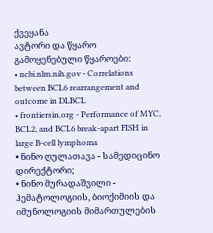ქვეყანა
ავტორი და წყარო
გამოყენებული წყაროები:
• ncbi.nlm.nih.gov - Correlations between BCL6 rearrangement and outcome in DLBCL
• frontiersin.org - Performance of MYC, BCL2, and BCL6 break-apart FISH in large B-cell lymphoma
• ნინო ღულათავა - სამედიცინო დირექტორი;
• ნინო მურადაშვილი - ჰემატოლოგიის, ბიოქიმიის და იმუნოლოგიის მიმართულების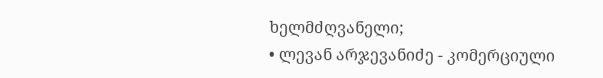ხელმძღვანელი;
• ლევან არჯევანიძე - კომერციული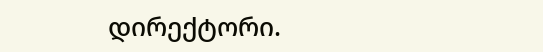დირექტორი.